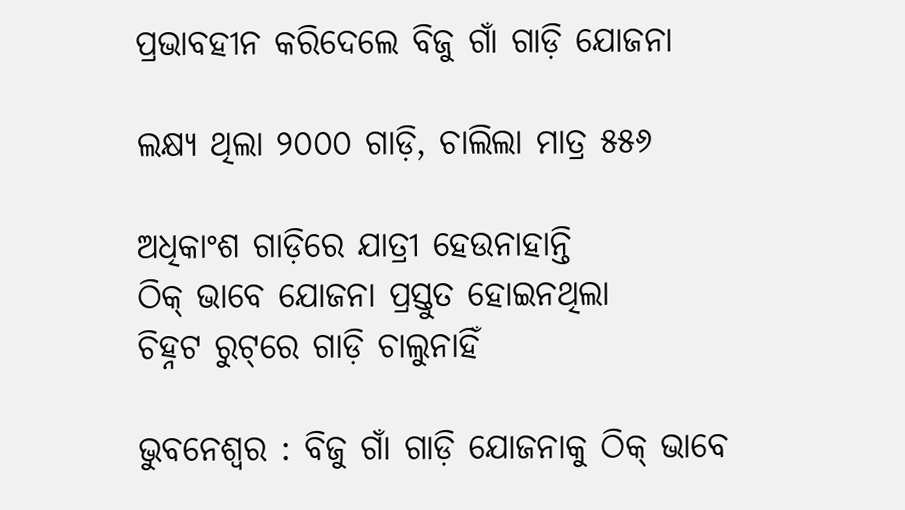ପ୍ରଭାବହୀନ କରିଦେଲେ ବିଜୁ ଗାଁ ଗାଡ଼ି ଯୋଜନା

ଲକ୍ଷ୍ୟ ଥିଲା ୨୦୦୦ ଗାଡ଼ି, ଚାଲିଲା ମାତ୍ର ୫୫୬

ଅଧିକାଂଶ ଗାଡ଼ିରେ ଯାତ୍ରୀ ହେଉନାହାନ୍ତି
ଠିକ୍ ଭାବେ ଯୋଜନା ପ୍ରସ୍ତୁତ ହୋଇନଥିଲା
ଚିହ୍ନଟ ରୁଟ୍‌ରେ ଗାଡ଼ି ଚାଲୁନାହିଁ

ଭୁବନେଶ୍ବର : ବିଜୁ ଗାଁ ଗାଡ଼ି ଯୋଜନାକୁ ଠିକ୍ ଭାବେ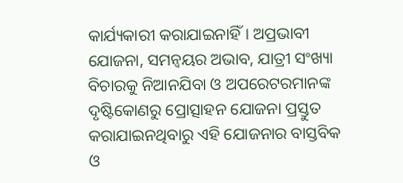କାର୍ଯ୍ୟକାରୀ କରାଯାଇନାହିଁ। ଅପ୍ରଭାବୀ ଯୋଜନା, ସମନ୍ବୟର ଅଭାବ, ଯାତ୍ରୀ ସଂଖ୍ୟା ବିଚାରକୁ ନିଆନଯିବା ଓ ଅପରେଟରମାନଙ୍କ ଦୃଷ୍ଟିକୋଣରୁ ପ୍ରୋତ୍ସାହନ ‌ଯୋଜନା ପ୍ରସ୍ତୁତ କରାଯାଇନଥିବାରୁ ଏହି ଯୋଜନାର ବାସ୍ତବିକ ଓ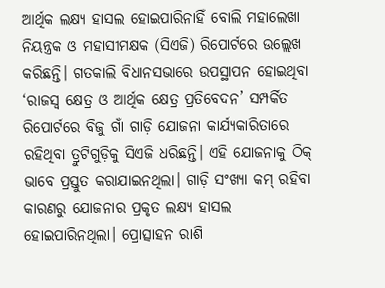ଆର୍ଥିକ ଲକ୍ଷ୍ୟ ହାସଲ ହୋଇପାରିନାହିଁ ‌ବୋଲି ମହାଲେଖା ନିୟନ୍ତ୍ରକ ଓ ମହାସୀମକ୍ଷକ (ସିଏଜି) ରିପୋର୍ଟରେ ଉଲ୍ଲେଖ କରିଛନ୍ତି। ଗତକାଲି ବିଧା‌ନସଭାରେ ଉପସ୍ଥାପନ ହୋଇଥିବା ‘ରାଜସ୍ବ କ୍ଷେତ୍ର ଓ ଆର୍ଥିକ କ୍ଷେତ୍ର ପ୍ରତିବେଦନ’ ସମ୍ପର୍କିତ ରିପୋର୍ଟରେ ବିଜୁ ଗାଁ ଗାଡ଼ି ଯୋଜନା କାର୍ଯ୍ୟକାରିତାରେ ରହିଥିବା ତ୍ରୁଟିଗୁଡ଼ିକୁ ସିଏଜି ଧରିଛନ୍ତି। ଏହି ଯୋଜନାକୁ ଠିକ୍ ଭାବେ ପ୍ରସ୍ତୁତ କରାଯାଇନଥିଲା। ଗାଡ଼ି ସଂଖ୍ୟା କମ୍ ରହିବା କାରଣରୁ ଯୋଜନାର ପ୍ରକୃତ ଲକ୍ଷ୍ୟ ହାସଲ ହୋଇପାରିନଥିଲା। ପ୍ରୋତ୍ସାହନ ରାଶି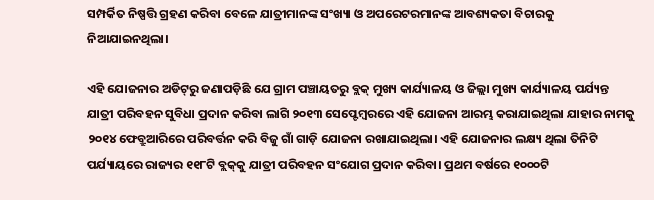ସମ୍ପର୍କିତ ନିଷ୍ପତ୍ତି ଗ୍ରହଣ କରିବା ବେଳେ ଯାତ୍ରୀମାନଙ୍କ ସଂଖ୍ୟା ଓ ଅପରେଟରମାନଙ୍କ ଆବଶ୍ୟକତା ବିଚାରକୁ ନିଆଯାଇନଥିଲା।

ଏହି ଯୋଜନାର ଅଡିଟ୍‌ରୁ ଜଣାପଡ଼ିଛି ଯେ ଗ୍ରାମ ପଞ୍ଚାୟତରୁ ବ୍ଲକ୍ ମୁଖ୍ୟ କାର୍ଯ୍ୟାଳୟ ଓ ଜିଲ୍ଲା ମୁଖ୍ୟ କାର୍ଯ୍ୟାଳୟ ପର୍ଯ୍ୟନ୍ତ ଯାତ୍ରୀ ପରିବହନ ସୁବିଧା ପ୍ରଦାନ କରିବା ଲାଗି ୨୦୧୩ ସେପ୍ଟେମ୍ବରରେ ଏହି ଯୋଜନା ଆରମ୍ଭ କରାଯାଇଥିଲା ଯାହାର ନାମକୁ ୨୦୧୪ ଫେବ୍ରୁଆରିରେ ପରିବର୍ତ୍ତନ କରି ବିଜୁ ଗାଁ ଗାଡ଼ି ଯୋଜନା ରଖାଯାଇଥିଲା। ଏହି ଯୋଜନାର ଲକ୍ଷ୍ୟ ଥିଲା ତିନିଟି ପର୍ଯ୍ୟାୟରେ ରାଜ୍ୟର ୧୧୮ଟି ବ୍ଲକ୍‌କୁ ଯାତ୍ରୀ ପରିବହନ ସଂଯୋଗ ପ୍ରଦାନ କରିବା। ପ୍ରଥମ ବର୍ଷରେ ୧୦୦୦ଟି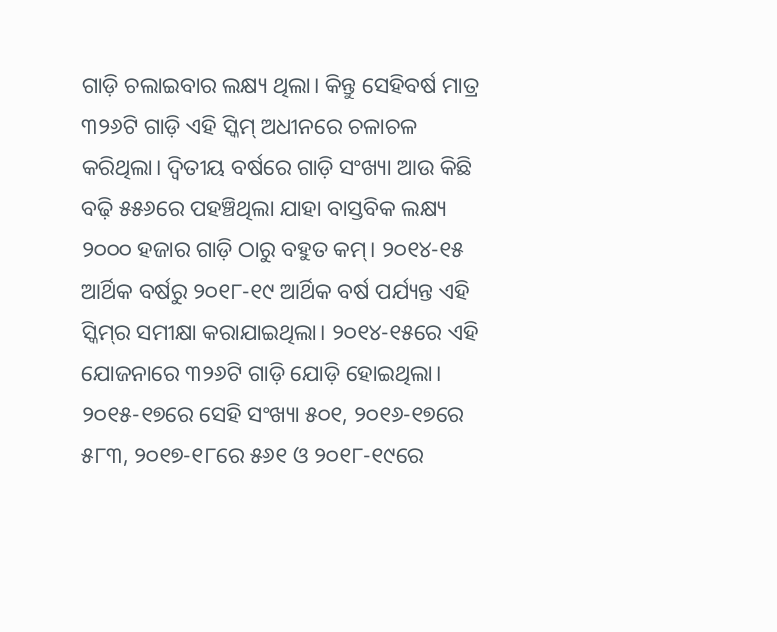ଗାଡ଼ି ଚଲାଇବାର ଲକ୍ଷ୍ୟ ଥିଲା। କିନ୍ତୁ ସେହିବର୍ଷ ମାତ୍ର ୩୨୬ଟି ଗାଡ଼ି ଏହି ସ୍କିମ୍‌ ଅଧୀନରେ ଚଳାଚଳ କରିଥିଲା। ଦ୍ବିତୀୟ ବର୍ଷରେ ଗାଡ଼ି ସଂଖ୍ୟା ଆଉ କିଛି ବଢ଼ି ୫୫୬ରେ ପହଞ୍ଚିଥିଲା ଯାହା ବାସ୍ତବିକ ଲକ୍ଷ୍ୟ ୨୦୦୦ ହଜାର ଗାଡ଼ି ଠାରୁ ବହୁତ କମ୍। ୨୦୧୪-୧୫ ଆର୍ଥିକ ବର୍ଷରୁ ୨୦୧୮-୧୯ ଆର୍ଥିକ ବର୍ଷ ପର୍ଯ୍ୟନ୍ତ ଏହି ସ୍କିମ୍‌ର ସମୀକ୍ଷା କରାଯାଇଥିଲା। ୨୦୧୪-୧୫ରେ ଏହି ଯୋଜନାରେ ୩୨୬ଟି ଗାଡ଼ି ଯୋଡ଼ି ହୋଇଥିଲା। ୨୦୧୫-୧୭ରେ ସେହି ସଂଖ୍ୟା ୫୦୧, ୨୦୧୬-୧୭ରେ ୫୮୩, ୨୦୧୭-୧୮ରେ ୫୬୧ ଓ ୨୦୧୮-୧୯ରେ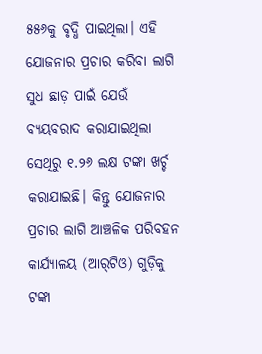୫୫୬କୁ ବୃଦ୍ଧି ପାଇଥିଲା। ଏହି ଯୋଜନାର ପ୍ରଚାର କରିବା ଲାଗି ସୁଧ ଛାଡ଼ ପାଇଁ ଯେଉଁ ବ୍ୟୟବରାଦ କରାଯାଇଥିଲା ସେଥିରୁ ୧.୨୬ ଲକ୍ଷ ଟଙ୍କା ଖର୍ଚ୍ଚ କରାଯାଇଛି। କିନ୍ତୁ ଯୋଜନାର ପ୍ରଚାର ଲାଗି ଆଞ୍ଚଳିକ ପରିବହନ କାର୍ଯ୍ୟାଳୟ (ଆର୍‌ଟିଓ) ଗୁଡ଼ିକୁ ଟଙ୍କା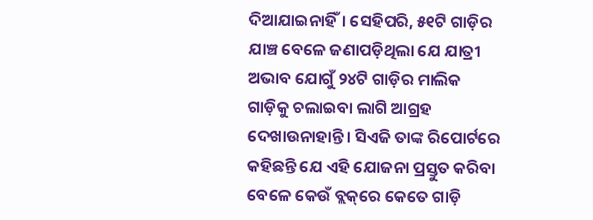ଦିଆଯାଇନାହିଁ। ସେହିପରି, ୫୧ଟି ଗାଡ଼ିର ଯାଞ୍ଚ ବେଳେ ଜଣାପଡ଼ିଥିଲା ଯେ ଯାତ୍ରୀ ଅଭାବ ଯୋଗୁଁ ୨୪ଟି ଗାଡ଼ିର ମାଲିକ ଗାଡ଼ିକୁ ଚଲାଇବା ଲାଗି ଆଗ୍ରହ ଦେଖାଉନାହାନ୍ତି। ସିଏଜି ତାଙ୍କ ରିପୋର୍ଟରେ କହିଛନ୍ତି ଯେ ଏହି ଯୋଜନା ପ୍ରସ୍ତୁତ କରିବା ବେଳେ କେଉଁ ବ୍ଲକ୍‌ରେ କେତେ ଗାଡ଼ି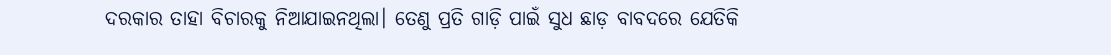ଦରକାର ତାହା ବିଚାରକୁ ନିଆଯାଇନଥିଲା। ତେଣୁ ପ୍ରତି ଗାଡ଼ି ପାଇଁ ସୁଧ ଛାଡ଼ ବାବଦରେ ଯେତିକି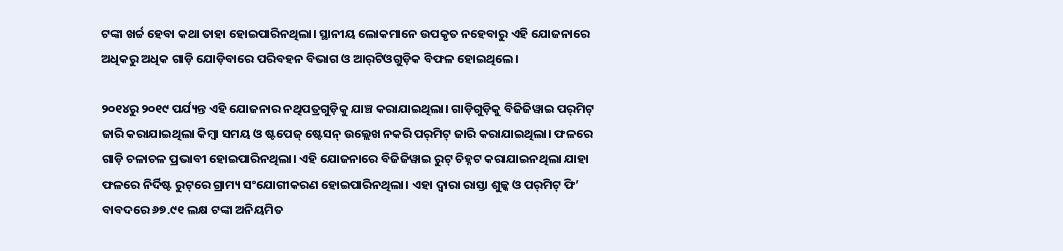ଟଙ୍କା ଖର୍ଚ୍ଚ ହେବା କଥା ତାହା ହୋଇପାରିନଥିଲା। ସ୍ଥାନୀୟ ଲୋକମାନେ ଉପକୃତ ‌ନହେବାରୁ ଏହି ଯୋଜନାରେ ଅଧିକରୁ ଅଧିକ ଗାଡ଼ି ଯୋଡ଼ିବାରେ ପରିବହନ ବିଭାଗ ଓ ଆର୍‌ଟିଓଗୁଡ଼ିକ ବିଫଳ ହୋଇଥିଲେ।

୨୦୧୪ରୁ ୨୦୧୯ ପର୍ଯ୍ୟନ୍ତ ଏହି ଯୋଜନାର ନଥିପତ୍ରଗୁଡ଼ିକୁ ଯାଞ୍ଚ କରାଯାଇଥିଲା। ଗାଡ଼ିଗୁଡ଼ିକୁ ବିଜିଜିୱାଇ ପର୍‌ମିଟ୍ ଜାରି କରାଯାଇଥିଲା କିମ୍ବା ସମୟ ଓ ଷ୍ଟପେଜ୍ ଷ୍ଟେସନ୍ ଉଲ୍ଲେଖ ନକରି ପର୍‌ମିଟ୍ ଜାରି କରାଯାଇଥିଲା। ଫଳରେ ଗାଡ଼ି ଚଳାଚଳ ପ୍ରଭାବୀ ହୋଇପାରିନଥିଲା। ଏହି ଯୋଜନାରେ ବିଜିଜିୱାଇ ରୁଟ୍ ଚିହ୍ନଟ କରାଯାଇନଥିଲା ଯାହା ଫଳରେ ନିର୍ଦିଷ୍ଟ ରୁଟ୍‌ରେ ଗ୍ରାମ୍ୟ ସଂଯୋଗୀକରଣ ହୋଇପାରିନଥିଲା। ଏହା ଦ୍ବାରା ରାସ୍ତା ଶୁଳ୍କ ଓ ପର୍‌ମିଟ୍ ଫି’ ବାବଦରେ ୬୭.୯୧ ଲକ୍ଷ ଟଙ୍କା ଅନିୟମିତ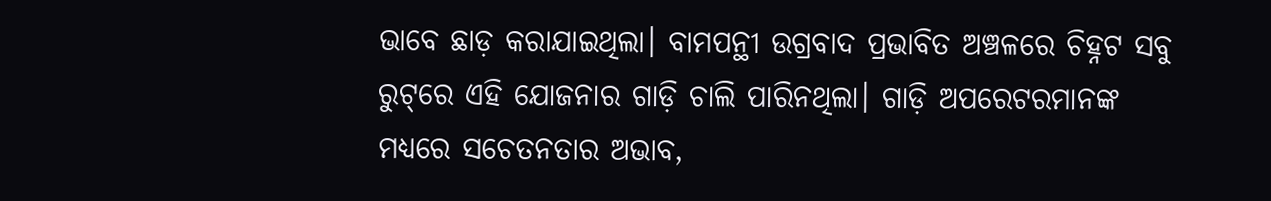ଭାବେ ଛାଡ଼ କରାଯାଇଥିଲା। ବାମପନ୍ଥୀ ଉଗ୍ରବାଦ ପ୍ରଭାବିତ ଅଞ୍ଚଳରେ ଚିହ୍ନଟ ସବୁ ରୁଟ୍‌ରେ ଏହି ଯୋଜନାର ଗାଡ଼ି ଚାଲି ପାରିନଥିଲା। ଗାଡ଼ି ଅପରେଟରମାନଙ୍କ ମଧ୍ୟରେ ସଚେତନତାର ଅଭାବ,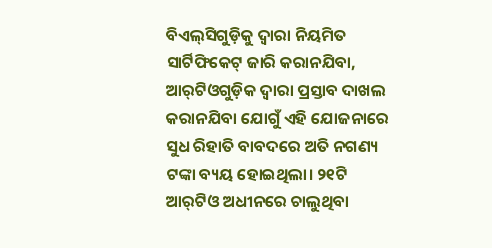ବିଏଲ୍‌ସିଗୁଡ଼ିକୁ ଦ୍ବାରା ନିୟମିତ ସାର୍ଟିଫିକେଟ୍ ଜାରି କରାନଯିବା, ଆର୍‌ଟିଓଗୁଡ଼ିକ ଦ୍ବାରା ପ୍ରସ୍ତାବ ଦାଖଲ କରାନଯିବା ଯୋଗୁଁ ଏହି ଯୋଜନାରେ ସୁଧ ରିହାତି ବାବଦରେ ଅତି ନଗଣ୍ୟ ଟଙ୍କା ବ୍ୟୟ ହୋଇଥିଲା। ୨୧ଟି ଆର୍‌ଟିଓ ଅଧୀନରେ ଚାଲୁଥିବା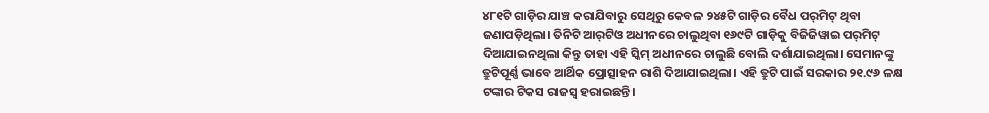୪୮୧ଟି ଗାଡ଼ିର ଯାଞ୍ଚ କରାଯିବାରୁ ସେଥିରୁ କେବଳ ୨୪୫ଟି ଗାଡ଼ିର ବୈଧ ପର୍‌ମିଟ୍‌ ଥିବା ଜଣାପଡ଼ିଥିଲା। ତିନିଟି ଆର୍‌ଟିଓ ଅଧୀନରେ ଚାଲୁଥିବା ୧୬୯ଟି ଗାଡ଼ିକୁ ବିଜିଜିୱାଇ ପର୍‌ମିଟ୍ ଦିଆଯାଇନଥିଲା କିନ୍ତୁ ତାହା ଏହି ସ୍କିମ୍‌ ଅଧୀନରେ ଚାଲୁଛି ବୋଲି ଦର୍ଶାଯାଇଥିଲା। ସେମାନଙ୍କୁ ତ୍ରୁଟିପୂର୍ଣ୍ଣ ଭାବେ ଆର୍ଥିକ ପ୍ରୋତ୍ସାହନ ରାଶି ଦିଆଯାଇଥିଲା। ଏହି ତ୍ରୁଟି ପାଇଁ ସରକାର ୨୧.୯୬ ଳକ୍ଷ ଟଙ୍କାର ଟିକସ ରାଜସ୍ବ ହରାଇଛନ୍ତି।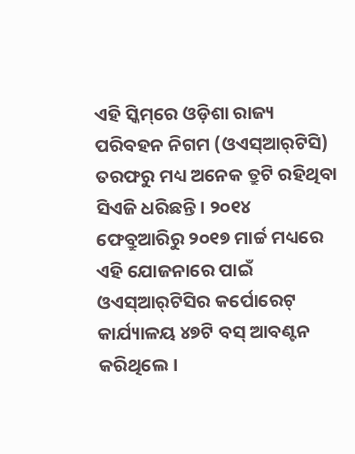ଏହି ସ୍କିମ୍‌ରେ ଓଡ଼ିଶା ରାଜ୍ୟ ପରିବହନ ନିଗମ (ଓଏସ୍‌ଆର୍‌ଟିସି) ତରଫରୁ ମଧ୍ୟ ଅନେକ ତ୍ରୁଟି ରହିଥିବା ସିଏଜି ଧରିଛନ୍ତି। ୨୦୧୪ ଫେବ୍ରୁଆରିରୁ ୨୦୧୭ ମାର୍ଚ୍ଚ ମଧ୍ୟରେ ଏହି ଯୋଜନାରେ ପାଇଁ ଓଏସ୍‌ଆର୍‌ଟିସିର କର୍ପୋରେଟ୍ କାର୍ଯ୍ୟାଳୟ ୪୭ଟି ବସ୍ ଆବଣ୍ଟନ କରିଥିଲେ।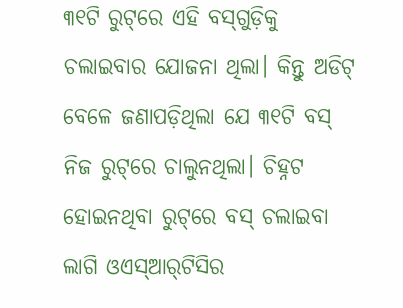୩୧ଟି ରୁଟ୍‌ରେ ଏହି ବସ୍‌ଗୁଡ଼ିକୁ ଚଲାଇବାର ଯୋଜନା ଥିଲା। କିନ୍ତୁ ଅଡିଟ୍ ବେଳେ ଜଣାପଡ଼ିଥିଲା ଯେ ୩୧ଟି ବସ୍‌ ନିଜ ରୁଟ୍‌ରେ ଚାଲୁନଥିଲା। ଚିହ୍ନଟ ହୋଇନଥିବା ରୁଟ୍‌ରେ ବସ୍‌ ଚଲାଇବା ଲାଗି ଓଏସ୍‌ଆର୍‌ଟିସିର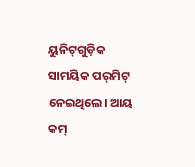ୟୁନିଟ୍‌ଗୁଡ଼ିକ ସାମୟିକ ପର୍‌ମିଟ୍ ନେଇଥିଲେ। ଆୟ କମ୍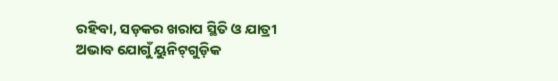ରହିବା, ସଡ଼କର ଖରାପ ସ୍ଥିତି ଓ ଯାତ୍ରୀ ଅଭାବ ଯୋଗୁଁ ୟୁନିଟ୍‌ଗୁଡ଼ିକ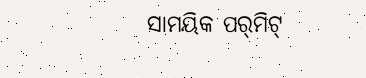ସାମୟିକ ପର୍‌ମିଟ୍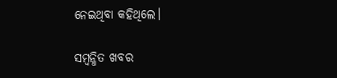ନେଇଥିବା କହିଥିଲେ।

ସମ୍ବନ୍ଧିତ ଖବର